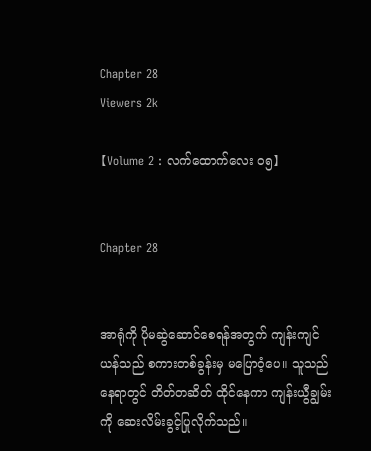Chapter 28
Viewers 2k

【Volume 2 : လက်ထောက်လေး ၀၅】


Chapter 28


အာရုံကို ပိုမဆွဲဆောင်စေရန်အတွက် ကျန်းကျင်ယန်သည် စကားတစ်ခွန်းမှ မပြောဝံ့ပေ။ သူသည် နေရာတွင် တိတ်တဆိတ် ထိုင်နေကာ ကျန်းယွီချွမ်းကို ဆေးလိမ်းခွင့်ပြုလိုက်သည်။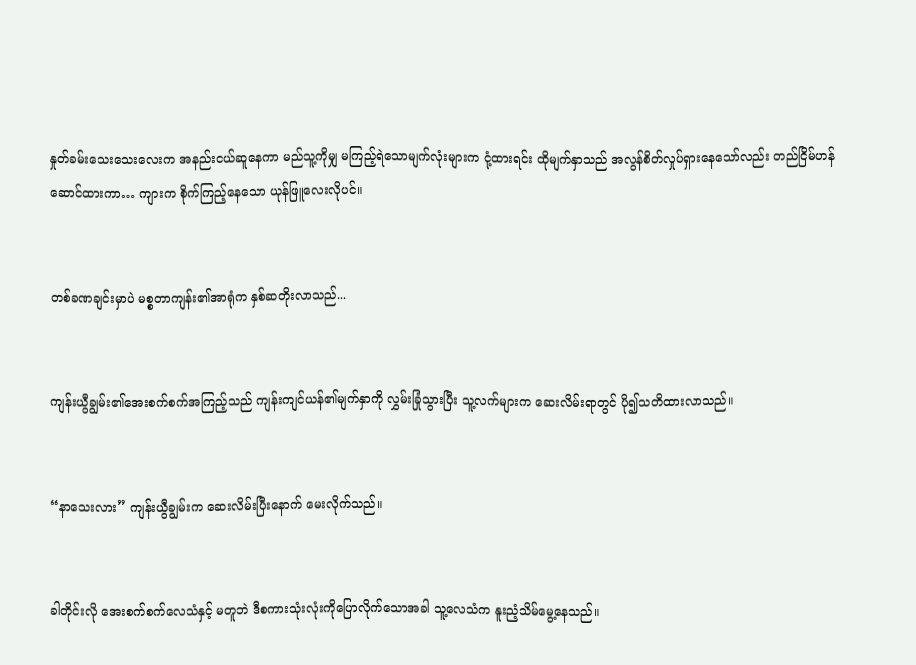နှုတ်ခမ်းသေးသေးလေးက အနည်းငယ်ဆူနေကာ မည်သူ့ကိုမျှ မကြည့်ရဲသောမျက်လုံးများက ငုံ့ထားရင်း ထိုမျက်နှာသည် အလွန်စိတ်လှုပ်ရှားနေသော်လည်း တည်ငြိမ်ဟန်ဆောင်ထားကာ… ကျားက စိုက်ကြည့်နေသော ယုန်ဖြူလေးလိုပင်။


တစ်ခဏချင်းမှာပဲ မစ္စတာကျန်း၏အာရုံက နှစ်ဆတိုးလာသည်...


ကျန်းယွီချွမ်း၏အေးစက်စက်အကြည့်သည် ကျန်းကျင်ယန်၏မျက်နှာကို လွှမ်းခြုံသွားပြီး သူ့လက်များက ဆေးလိမ်းရာတွင် ပို၍သတိထားလာသည်။


“နာသေးလား” ကျန်းယွီချွမ်းက ဆေးလိမ်းပြီးနောက် မေးလိုက်သည်။


ခါတိုင်းလို အေးစက်စက်လေသံနှင့် မတူဘဲ ဒီစကားသုံးလုံးကိုပြောလိုက်သောအခါ သူ့လေသံက နူးညံ့သိမ်မွေ့နေသည်။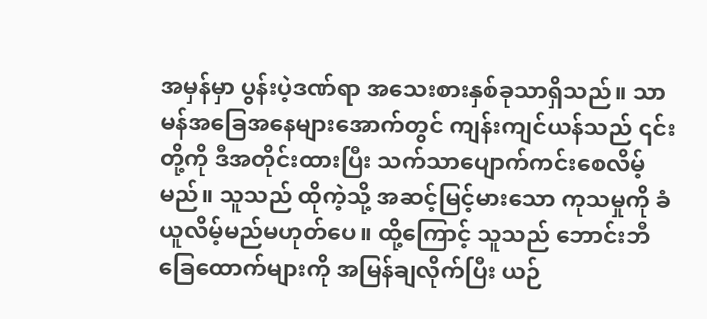အမှန်မှာ ပွန်းပဲ့ဒဏ်ရာ အသေးစားနှစ်ခုသာရှိသည်။ သာမန်အခြေအနေများအောက်တွင် ကျန်းကျင်ယန်သည် ၎င်းတို့ကို ဒီအတိုင်းထားပြီး သက်သာပျောက်ကင်းစေလိမ့်မည်။ သူသည် ထိုကဲ့သို့ အဆင့်မြင့်မားသော ကုသမှုကို ခံယူလိမ့်မည်မဟုတ်ပေ။ ထို့ကြောင့် သူသည် ဘောင်းဘီခြေထောက်များကို အမြန်ချလိုက်ပြီး ယဉ်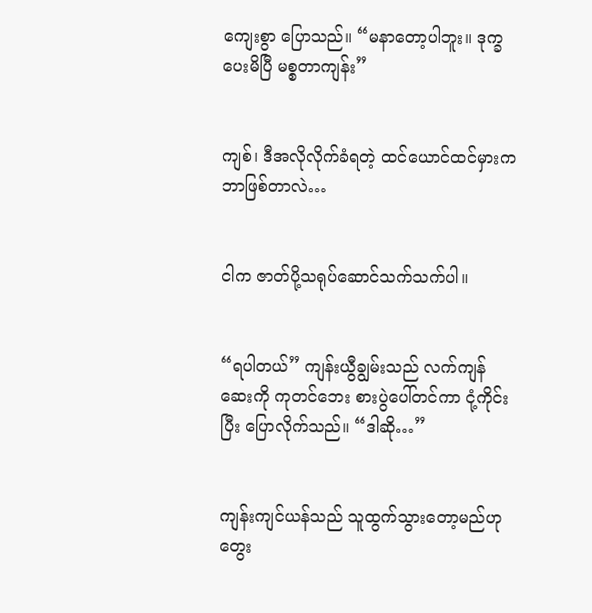ကျေးစွာ ပြောသည်။ “မနာတော့ပါဘူး။ ဒုက္ခပေးမိပြီ မစ္စတာကျန်း”


ကျစ်၊ ဒီအလိုလိုက်ခံရတဲ့ ထင်ယောင်ထင်မှားက ဘာဖြစ်တာလဲ…


ငါက ဇာတ်ပို့သရုပ်ဆောင်သက်သက်ပါ။


“ရပါတယ်” ကျန်းယွီချွမ်းသည် လက်ကျန်ဆေးကို ကုတင်ဘေး စားပွဲပေါ်တင်ကာ ငုံ့ကိုင်းပြီး ပြောလိုက်သည်။ “ဒါဆို…”


ကျန်းကျင်ယန်သည် သူထွက်သွားတော့မည်ဟု တွေး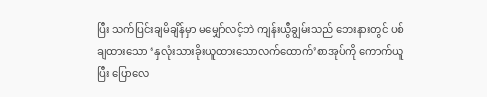ပြီး သက်ပြင်းချမိချိန်မှာ မမျှော်လင့်ဘဲ ကျန်းယွီချွမ်းသည် ဘေးနားတွင် ပစ်ချထားသော ‘နှလုံးသားခိုးယူထားသောလက်ထောက်’စာအုပ်ကို ကောက်ယူပြီး ပြောလေ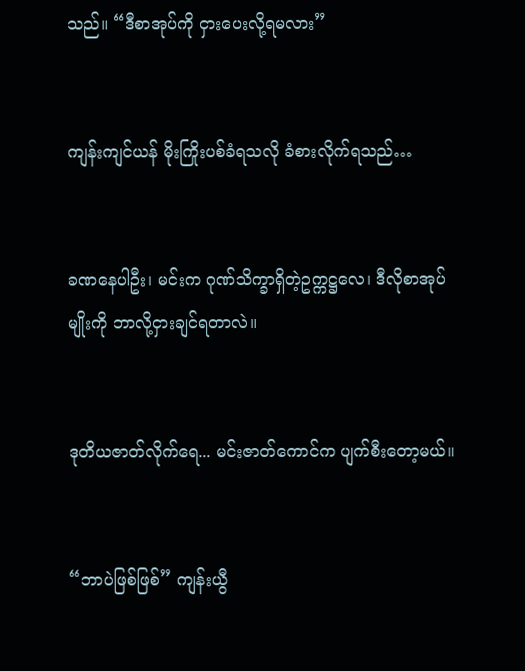သည်။ “ဒီစာအုပ်ကို ငှားပေးလို့ရမလား”


ကျန်းကျင်ယန် မိုးကြိုးပစ်ခံရသလို ခံစားလိုက်ရသည်…


ခဏနေပါဦး၊ မင်းက ဂုဏ်သိက္ခာရှိတဲ့ဥက္ကဋ္ဌလေ၊ ဒီလိုစာအုပ်မျိုးကို ဘာလို့ငှားချင်ရတာလဲ။


ဒုတိယဇာတ်လိုက်ရေ... မင်းဇာတ်ကောင်က ပျက်စီးတော့မယ်။


“ဘာပဲဖြစ်ဖြစ်” ကျန်းယွီ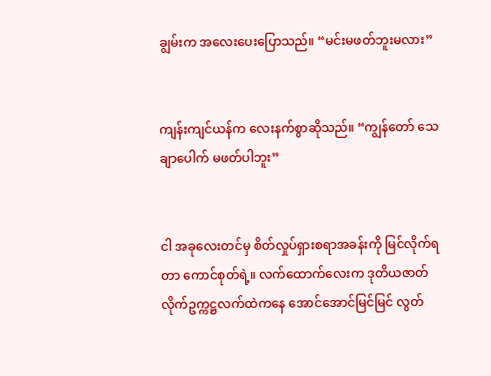ချွမ်းက အလေးပေးပြောသည်။ “မင်းမဖတ်ဘူးမလား”


ကျန်းကျင်ယန်က လေးနက်စွာဆိုသည်။ “ကျွန်တော် သေချာပေါက် မဖတ်ပါဘူး”


ငါ အခုလေးတင်မှ စိတ်လှုပ်ရှားစရာအခန်းကို မြင်လိုက်ရတာ ကောင်စုတ်ရဲ့။ လက်ထောက်လေးက ဒုတိယဇာတ်လိုက်ဥက္ကဋ္ဌလက်ထဲကနေ အောင်အောင်မြင်မြင် လွတ်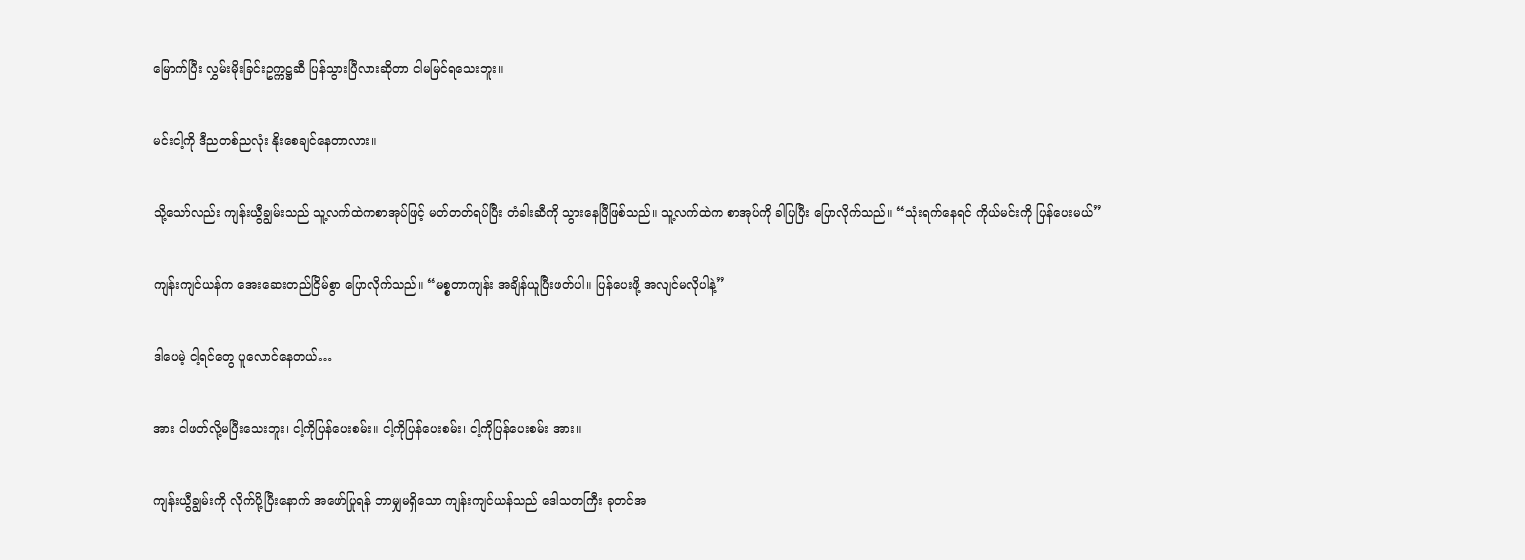မြောက်ပြီး လွှမ်းမိုးခြင်းဥက္ကဋ္ဌဆီ ပြန်သွားပြီလားဆိုတာ ငါမမြင်ရသေးဘူး။


မင်းငါ့ကို ဒီညတစ်ညလုံး နိုးစေချင်နေတာလား။


သို့သော်လည်း ကျန်းယွီချွမ်းသည် သူ့လက်ထဲကစာအုပ်ဖြင့် မတ်တတ်ရပ်ပြီး တံခါးဆီကို သွားနေပြီဖြစ်သည်။ သူ့လက်ထဲက စာအုပ်ကို ခါပြပြီး ပြောလိုက်သည်။ “သုံးရက်နေရင် ကိုယ်မင်းကို ပြန်ပေးမယ်”


ကျန်းကျင်ယန်က အေးဆေးတည်ငြိမ်စွာ ပြောလိုက်သည်။ “မစ္စတာကျန်း အချိန်ယူပြီးဖတ်ပါ။ ပြန်ပေးဖို့ အလျင်မလိုပါနဲ့”


ဒါပေမဲ့ ငါ့ရင်တွေ ပူလောင်နေတယ်…


အား ငါဖတ်လို့မပြီးသေးဘူး၊ ငါ့ကိုပြန်ပေးစမ်း။ ငါ့ကိုပြန်ပေးစမ်း၊ ငါ့ကိုပြန်ပေးစမ်း အား။


ကျန်းယွီချွမ်းကို လိုက်ပို့ပြီးနောက် အဖော်ပြုရန် ဘာမျှမရှိသော ကျန်းကျင်ယန်သည် ဒေါသတကြီး ခုတင်အ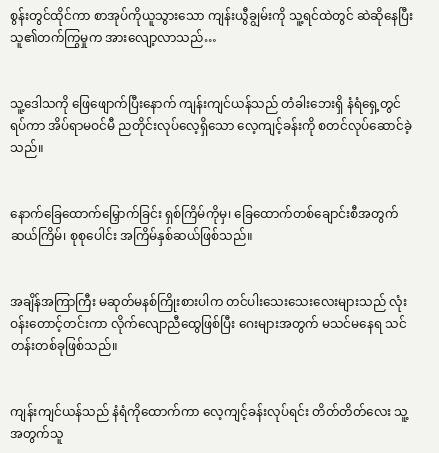စွန်းတွင်ထိုင်ကာ စာအုပ်ကိုယူသွားသော ကျန်းယွီချွမ်းကို သူ့ရင်ထဲတွင် ဆဲဆိုနေပြီး သူ၏တက်ကြွမှုက အားလျော့လာသည်…


သူ့ဒေါသကို ဖြေဖျောက်ပြီးနောက် ကျန်းကျင်ယန်သည် တံခါးဘေးရှိ နံရံရှေ့တွင် ရပ်ကာ အိပ်ရာမဝင်မီ ညတိုင်းလုပ်လေ့ရှိသော လေ့ကျင့်ခန်းကို စတင်လုပ်ဆောင်ခဲ့သည်။


နောက်ခြေထောက်မြှောက်ခြင်း ရှစ်ကြိမ်ကိုမှ၊ ခြေထောက်တစ်ချောင်းစီအတွက် ဆယ်ကြိမ်၊ စုစုပေါင်း အကြိမ်နှစ်ဆယ်ဖြစ်သည်။


အချိန်အကြာကြီး မဆုတ်မနစ်ကြိုးစားပါက တင်ပါးသေးသေးလေးများသည် လုံးဝန်းတောင့်တင်းကာ လိုက်လျောညီထွေဖြစ်ပြီး ဂေးများအတွက် မသင်မနေရ သင်တန်းတစ်ခုဖြစ်သည်။


ကျန်းကျင်ယန်သည် နံရံကိုထောက်ကာ လေ့ကျင့်ခန်းလုပ်ရင်း တိတ်တိတ်လေး သူ့အတွက်သူ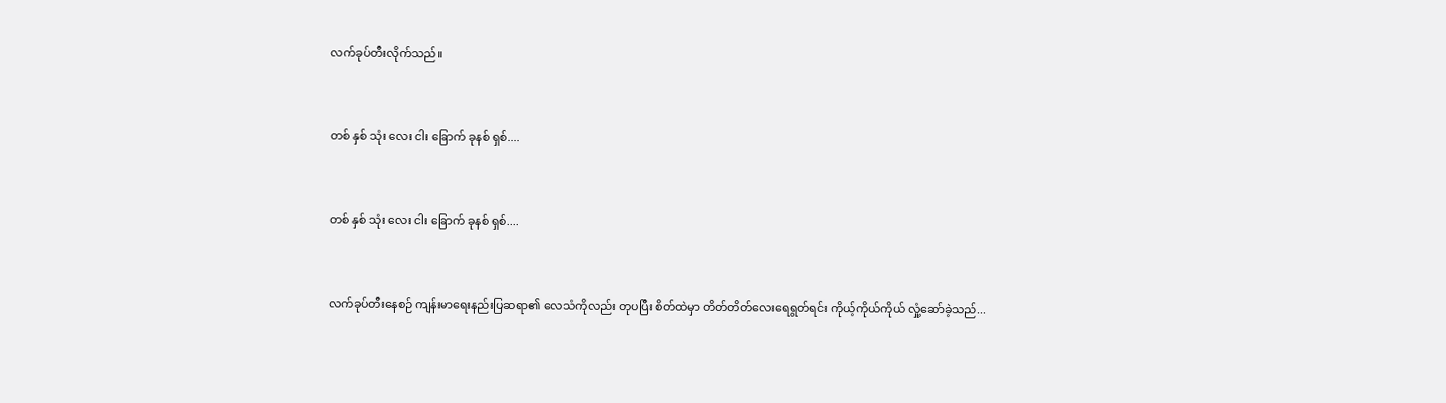လက်ခုပ်တီးလိုက်သည်။


တစ် နှစ် သုံး လေး ငါး ခြောက် ခုနစ် ရှစ်....


တစ် နှစ် သုံး လေး ငါး ခြောက် ခုနစ် ရှစ်....


လက်ခုပ်တီးနေစဉ် ကျန်းမာရေးနည်းပြဆရာ၏ လေသံကိုလည်း တုပပြီး စိတ်ထဲမှာ တိတ်တိတ်လေးရေရွတ်ရင်း ကိုယ့်ကိုယ်ကိုယ် လှုံ့ဆော်ခဲ့သည်...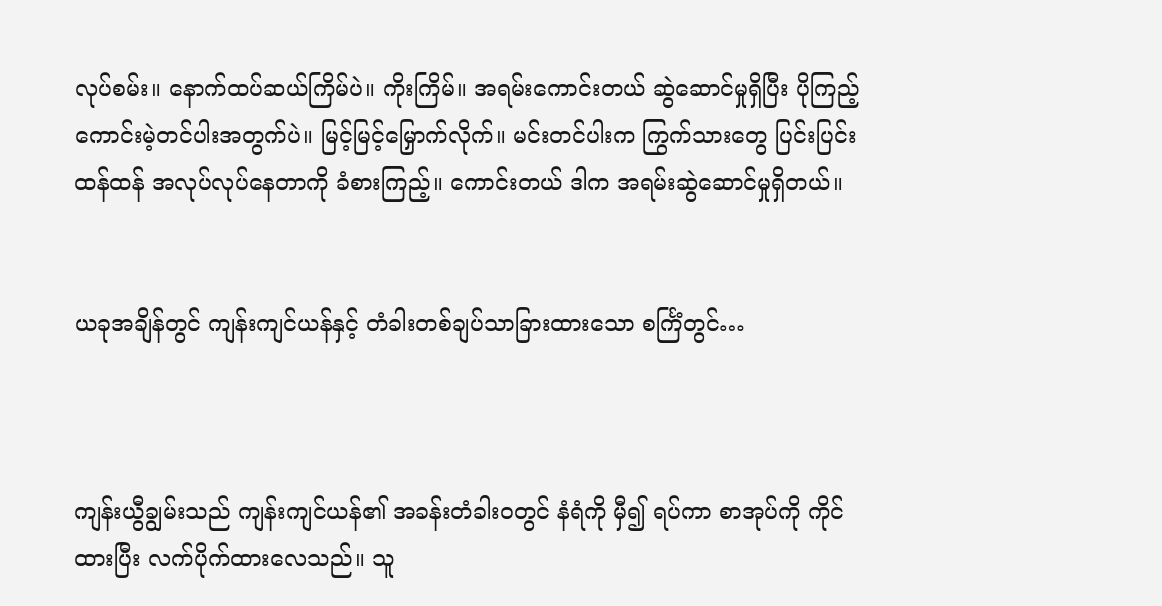လုပ်စမ်း။ နောက်ထပ်ဆယ်ကြိမ်ပဲ။ ကိုးကြိမ်။ အရမ်းကောင်းတယ် ဆွဲဆောင်မှုရှိပြီး ပိုကြည့်ကောင်းမဲ့တင်ပါးအတွက်ပဲ။ မြင့်မြင့်မြှောက်လိုက်။ မင်းတင်ပါးက ကြွက်သားတွေ ပြင်းပြင်းထန်ထန် အလုပ်လုပ်နေတာကို ခံစားကြည့်။ ကောင်းတယ် ဒါက အရမ်းဆွဲဆောင်မှုရှိတယ်။


ယခုအချိန်တွင် ကျန်းကျင်ယန်နှင့် တံခါးတစ်ချပ်သာခြားထားသော စင်္ကြံတွင်…



ကျန်းယွီချွမ်းသည် ကျန်းကျင်ယန်၏ အခန်းတံခါးဝတွင် နံရံကို မှီ၍ ရပ်ကာ စာအုပ်ကို ကိုင်ထားပြီး လက်ပိုက်ထားလေသည်။ သူ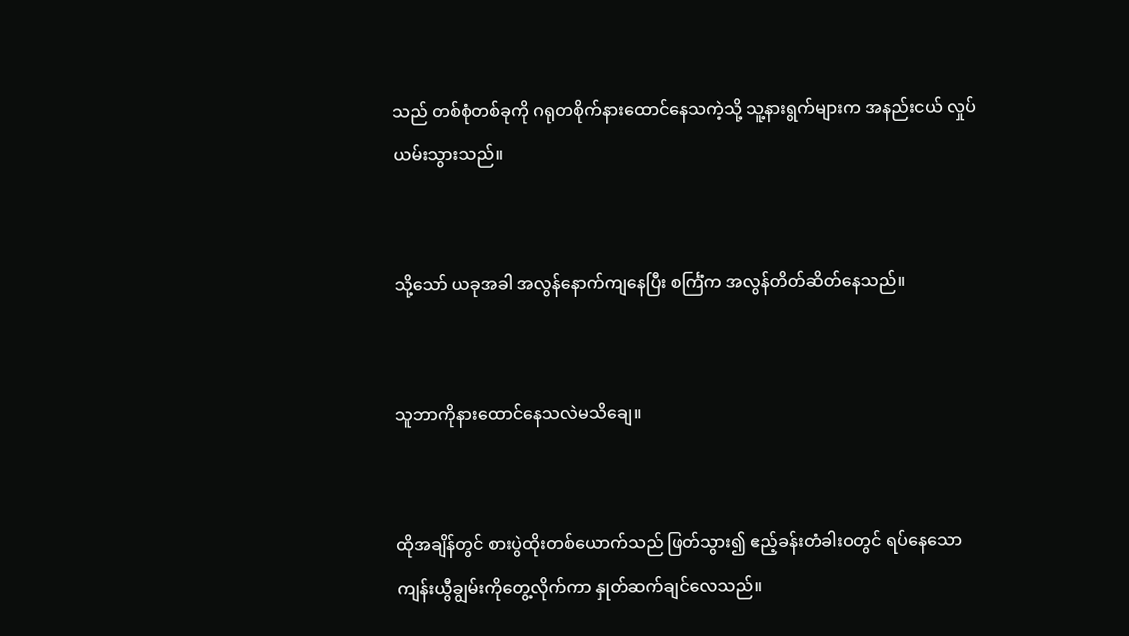သည် တစ်စုံတစ်ခုကို ဂရုတစိုက်နားထောင်နေသကဲ့သို့ သူ့နားရွက်များက အနည်းငယ် လှုပ်ယမ်းသွားသည်။


သို့သော် ယခုအခါ အလွန်နောက်ကျနေပြီး စင်္ကြံက အလွန်တိတ်ဆိတ်နေသည်။


သူဘာကိုနားထောင်နေသလဲမသိချေ။


ထိုအချိန်တွင် စားပွဲထိုးတစ်ယောက်သည် ဖြတ်သွား၍ ဧည့်ခန်းတံခါးဝတွင် ရပ်နေသော ကျန်းယွီချွမ်းကိုတွေ့လိုက်ကာ နှုတ်ဆက်ချင်လေသည်။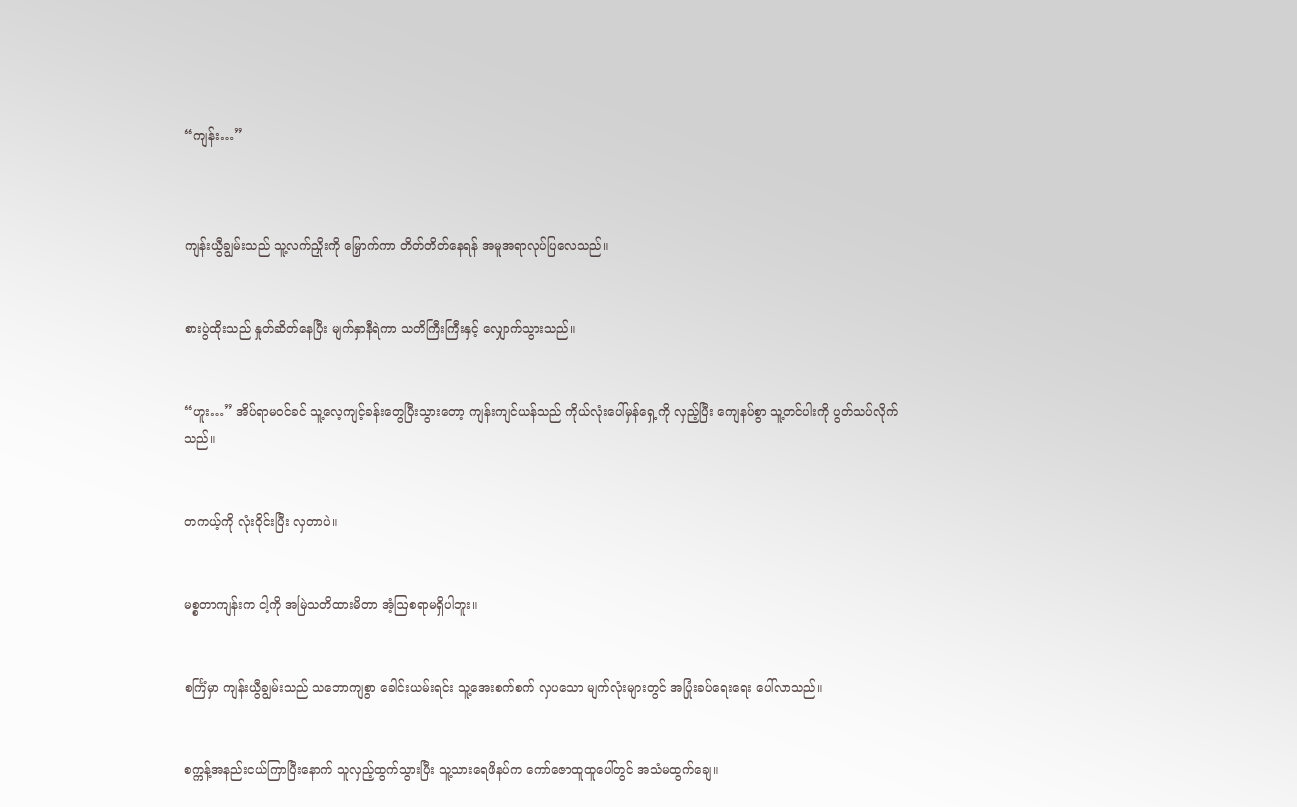“ကျန်း…”



ကျန်းယွီချွမ်းသည် သူ့လက်ညှိုးကို မြှောက်ကာ တိတ်တိတ်နေရန် အမူအရာလုပ်ပြလေသည်။


စားပွဲထိုးသည် နှုတ်ဆိတ်နေပြီး မျက်နှာနီရဲကာ သတိကြီးကြီးနှင့် လျှောက်သွားသည်။


“ဟူး…” အိပ်ရာမဝင်ခင် သူ့လေ့ကျင့်ခန်းတွေပြီးသွားတော့ ကျန်းကျင်ယန်သည် ကိုယ်လုံးပေါ်မှန်ရှေ့ကို လှည့်ပြီး ကျေနပ်စွာ သူ့တင်ပါးကို ပွတ်သပ်လိုက်သည်။


တကယ့်ကို လုံးဝိုင်းပြီး လှတာပဲ။


မစ္စတာကျန်းက ငါ့ကို အမြဲသတိထားမိတာ အံ့ဩစရာမရှိပါဘူး။


စင်္ကြံမှာ ကျန်းယွီချွမ်းသည် သဘောကျစွာ ခေါင်းယမ်းရင်း သူ့အေးစက်စက် လှပသော မျက်လုံးများတွင် အပြုံးခပ်ရေးရေး ပေါ်လာသည်။


စက္ကန့်အနည်းငယ်ကြာပြီးနောက် သူလှည့်ထွက်သွားပြီး သူ့သားရေဖိနပ်က ကော်ဇောထူထူပေါ်တွင် အသံမထွက်ချေ။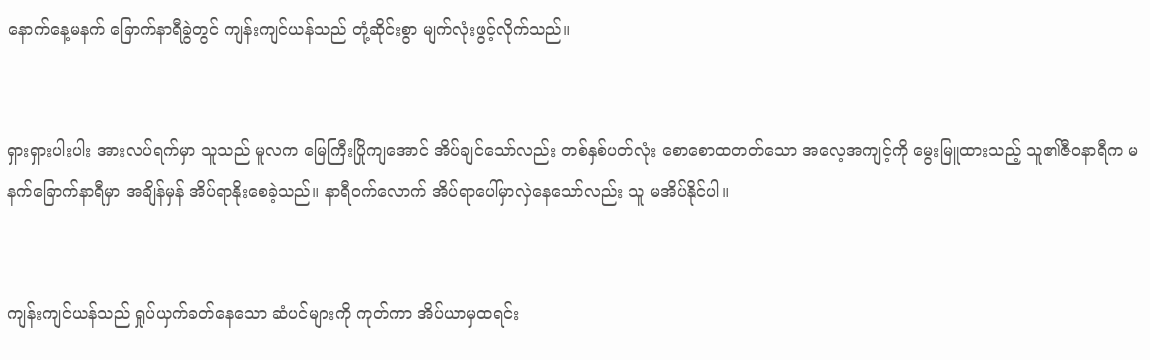နောက်နေ့မနက် ခြောက်နာရီခွဲတွင် ကျန်းကျင်ယန်သည် တုံ့ဆိုင်းစွာ မျက်လုံးဖွင့်လိုက်သည်။


ရှားရှားပါးပါး အားလပ်ရက်မှာ သူသည် မူလက မြေကြီးပြိုကျအောင် အိပ်ချင်သော်လည်း တစ်နှစ်ပတ်လုံး စောစောထတတ်သော အလေ့အကျင့်ကို မွေးမြူထားသည့် သူ၏ဇီဝနာရီက မနက်ခြောက်နာရီမှာ အချိန်မှန် အိပ်ရာနိုးစေခဲ့သည်။ နာရီဝက်လောက် အိပ်ရာပေါ်မှာလှဲနေသော်လည်း သူ မအိပ်နိုင်ပါ။


ကျန်းကျင်ယန်သည် ရှုပ်ယှက်ခတ်နေသော ဆံပင်များကို ကုတ်ကာ အိပ်ယာမှထရင်း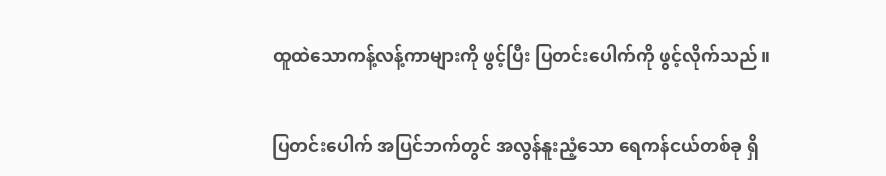ထူထဲသောကန့်လန့်ကာများကို ဖွင့်ပြီး ပြတင်းပေါက်ကို ဖွင့်လိုက်သည်။


ပြတင်းပေါက် အပြင်ဘက်တွင် အလွန်နူးညံ့သော ရေကန်ငယ်တစ်ခု ရှိ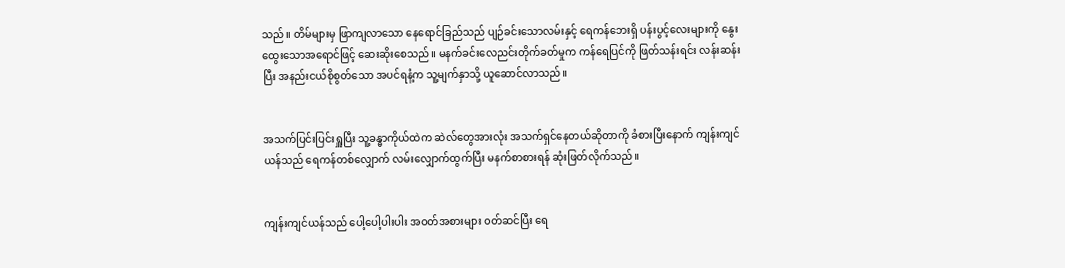သည်။ တိမ်များမှ ဖြာကျလာသော နေရောင်ခြည်သည် ပျဉ်ခင်းသောလမ်းနှင့် ရေကန်ဘေးရှိ ပန်းပွင့်လေးများကို နွေးထွေးသောအရောင်ဖြင့် ဆေးဆိုးစေသည်။ မနက်ခင်းလေညင်းတိုက်ခတ်မှုက ကန်ရေပြင်ကို ဖြတ်သန်းရင်း လန်းဆန်းပြီး အနည်းငယ်စိုစွတ်သော အပင်ရနံ့က သူ့မျက်နှာသို့ ယူဆောင်လာသည်။


အသက်ပြင်းပြင်းရှူပြီး သူ့ခန္ဓာကိုယ်ထဲက ဆဲလ်တွေအားလုံး အသက်ရှင်နေတယ်ဆိုတာကို ခံစားပြီးနောက် ကျန်းကျင်ယန်သည် ရေကန်တစ်လျှောက် လမ်းလျှောက်ထွက်ပြီး မနက်စာစားရန် ဆုံးဖြတ်လိုက်သည်။


ကျန်းကျင်ယန်သည် ပေါ့ပေါ့ပါးပါး အဝတ်အစားများ ၀တ်ဆင်ပြီး ရေ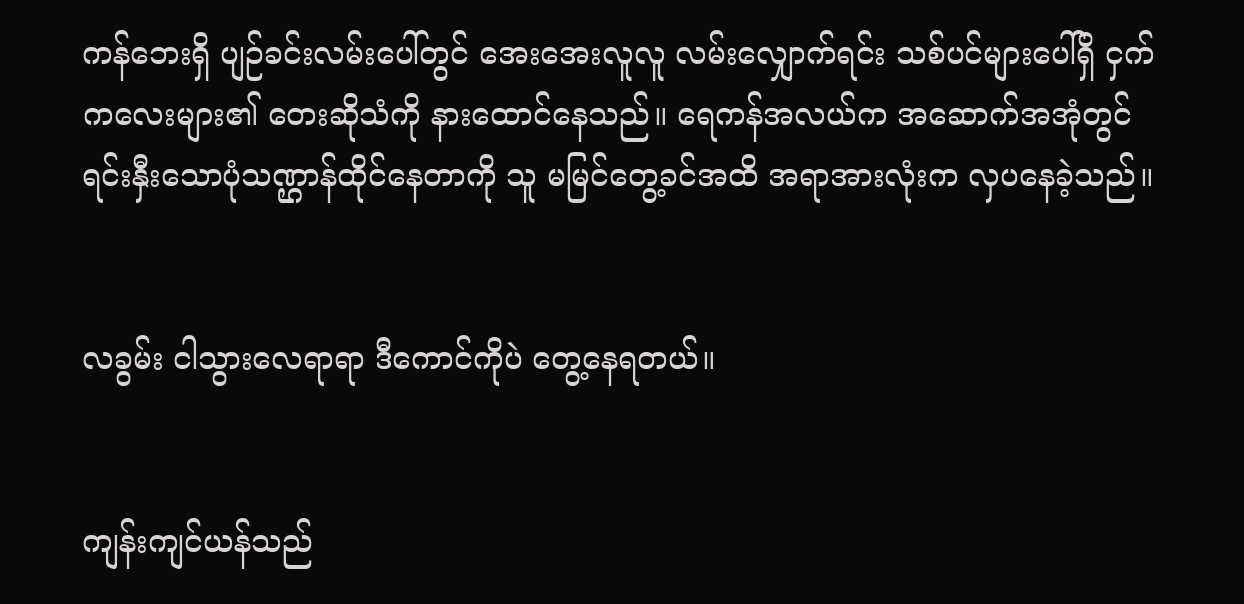ကန်ဘေးရှိ ပျဉ်ခင်းလမ်းပေါ်တွင် အေးအေးလူလူ လမ်းလျှောက်ရင်း သစ်ပင်များပေါ်ရှိ ငှက်ကလေးများ၏ တေးဆိုသံကို နားထောင်နေသည်။ ရေကန်အလယ်က အဆောက်အအုံတွင် ရင်းနှီးသောပုံသဏ္ဌာန်ထိုင်နေတာကို သူ မမြင်တွေ့ခင်အထိ အရာအားလုံးက လှပနေခဲ့သည်။


လခွမ်း ငါသွားလေရာရာ ဒီကောင်ကိုပဲ တွေ့နေရတယ်။


ကျန်းကျင်ယန်သည်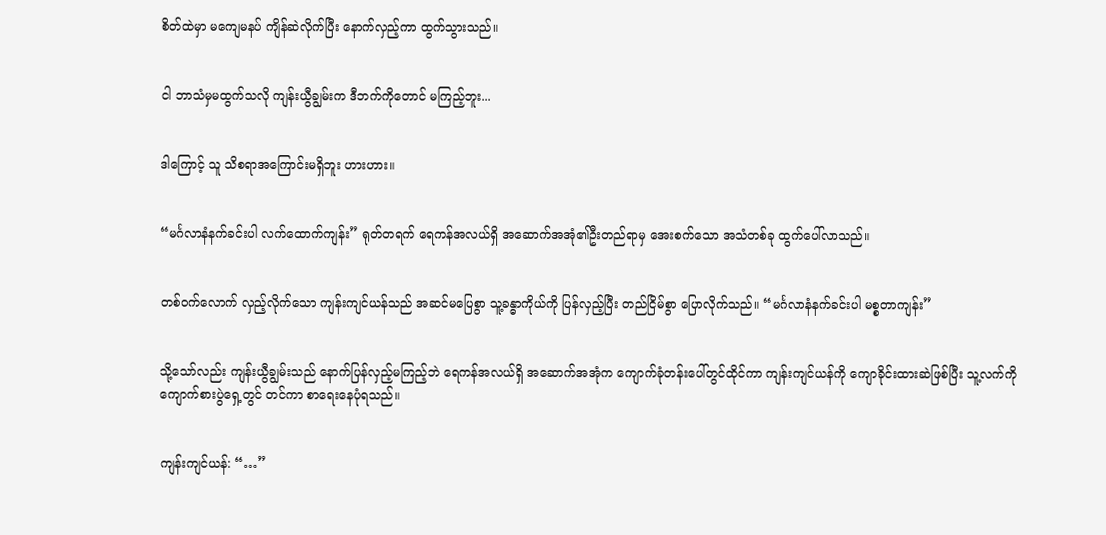စိတ်ထဲမှာ မကျေမနပ် ကျိန်ဆဲလိုက်ပြီး နောက်လှည့်ကာ ထွက်သွားသည်။


ငါ ဘာသံမှမထွက်သလို ကျန်းယွီချွမ်းက ဒီဘက်ကိုတောင် မကြည့်ဘူး...


ဒါကြောင့် သူ သိစရာအကြောင်းမရှိဘူး ဟားဟား။


“မင်္ဂလာနံနက်ခင်းပါ လက်ထောက်ကျန်း” ရုတ်တရက် ရေကန်အလယ်ရှိ အဆောက်အအုံ၏ဦးတည်ရာမှ အေးစက်သော အသံတစ်ခု ထွက်ပေါ်လာသည်။


တစ်ဝက်လောက် လှည့်လိုက်သော ကျန်းကျင်ယန်သည် အဆင်မပြေစွာ သူ့ခန္ဓာကိုယ်ကို ပြန်လှည့်ပြီး တည်ငြိမ်စွာ ပြောလိုက်သည်။ “မင်္ဂလာနံနက်ခင်းပါ မစ္စတာကျန်း”


သို့သော်လည်း ကျန်းယွီချွမ်းသည် နောက်ပြန်လှည့်မကြည့်ဘဲ ရေကန်အလယ်ရှိ အဆောက်အအုံက ကျောက်ခုံတန်းပေါ်တွင်ထိုင်ကာ ကျန်းကျင်ယန်ကို ကျောခိုင်းထားဆဲဖြစ်ပြီး သူ့လက်ကို ကျောက်စားပွဲရှေ့တွင် တင်ကာ စာရေးနေပုံရသည်။


ကျန်းကျင်ယန်: “…”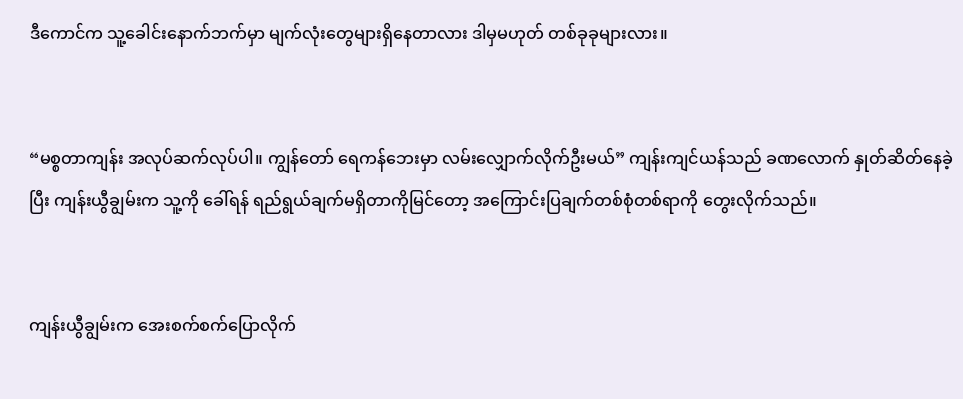ဒီကောင်က သူ့ခေါင်းနောက်ဘက်မှာ မျက်လုံးတွေများရှိနေတာလား ဒါမှမဟုတ် တစ်ခုခုများလား။


“မစ္စတာကျန်း အလုပ်ဆက်လုပ်ပါ။ ကျွန်တော် ရေကန်ဘေးမှာ လမ်းလျှောက်လိုက်ဦးမယ်” ကျန်းကျင်ယန်သည် ခဏလောက် နှုတ်ဆိတ်နေခဲ့ပြီး ကျန်းယွီချွမ်းက သူ့ကို ခေါ်ရန် ရည်ရွယ်ချက်မရှိတာကိုမြင်တော့ အကြောင်းပြချက်တစ်စုံတစ်ရာကို တွေးလိုက်သည်။


ကျန်းယွီချွမ်းက အေးစက်စက်ပြောလိုက်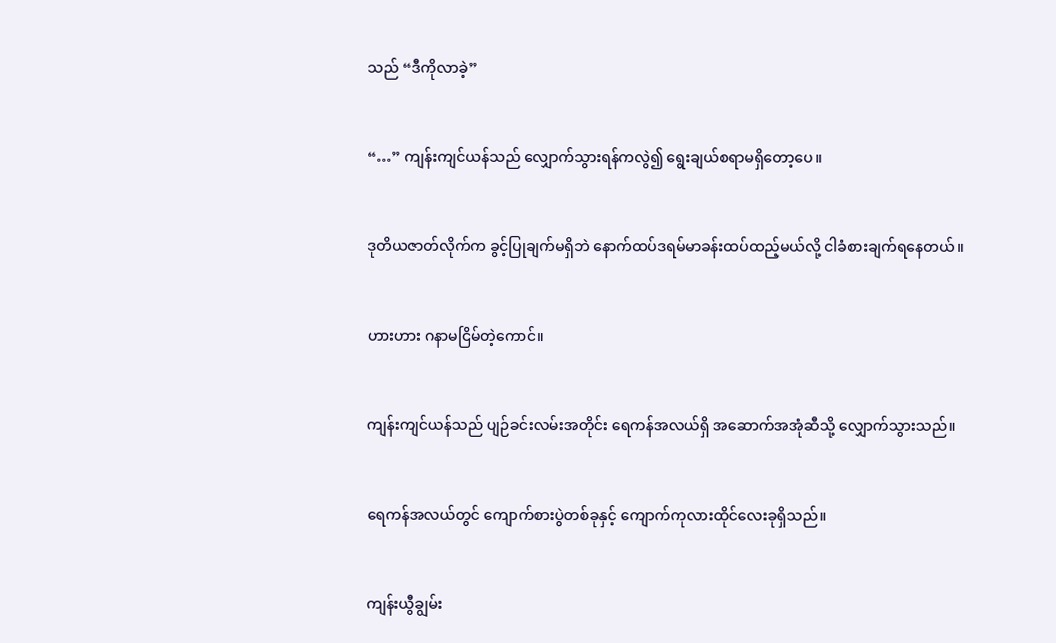သည် “ဒီကိုလာခဲ့”


“…” ကျန်းကျင်ယန်သည် လျှောက်သွားရန်ကလွဲ၍ ရွေးချယ်စရာမရှိတော့ပေ။


ဒုတိယဇာတ်လိုက်က ခွင့်ပြုချက်မရှိဘဲ နောက်ထပ်ဒရမ်မာခန်းထပ်ထည့်မယ်လို့ ငါခံစားချက်ရနေတယ်။


ဟားဟား ဂနာမငြိမ်တဲ့ကောင်။


ကျန်းကျင်ယန်သည် ပျဉ်ခင်းလမ်းအတိုင်း ရေကန်အလယ်ရှိ အဆောက်အအုံဆီသို့ လျှောက်သွားသည်။


ရေကန်အလယ်တွင် ကျောက်စားပွဲတစ်ခုနှင့် ကျောက်ကုလားထိုင်လေးခုရှိသည်။


ကျန်းယွီချွမ်း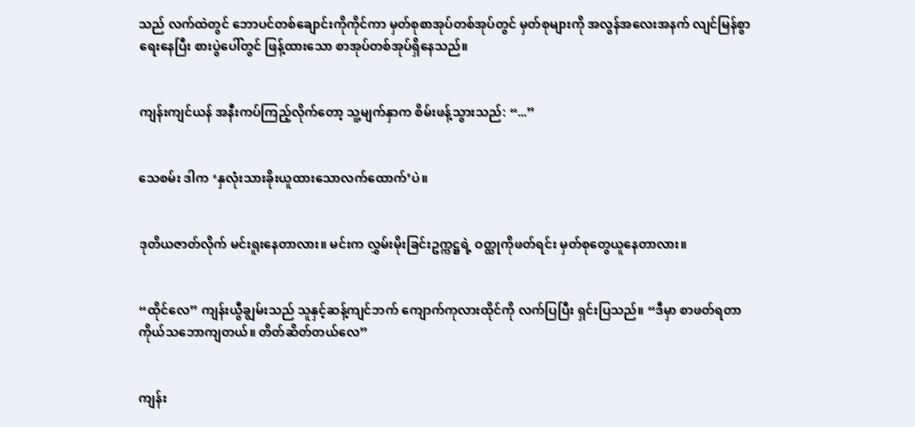သည် လက်ထဲတွင် ဘောပင်တစ်ချောင်းကိုကိုင်ကာ မှတ်စုစာအုပ်တစ်အုပ်တွင် မှတ်စုများကို အလွန်အလေးအနက် လျင်မြန်စွာ ရေးနေပြီး စားပွဲပေါ်တွင် ဖြန့်ထားသော စာအုပ်တစ်အုပ်ရှိနေသည်။


ကျန်းကျင်ယန် အနီးကပ်ကြည့်လိုက်တော့ သူ့မျက်နှာက စိမ်းဖန့်သွားသည်: “...”


သေစမ်း ဒါက ‘နှလုံးသားခိုးယူထားသောလက်ထောက်’ပဲ။


ဒုတိယဇာတ်လိုက် မင်းရူးနေတာလား။ မင်းက လွှမ်းမိုးခြင်းဥက္ကဋ္ဌရဲ့ ဝတ္ထုကိုဖတ်ရင်း မှတ်စုတွေယူနေတာလား။


“ထိုင်လေ” ကျန်းယွီချွမ်းသည် သူနှင့်ဆန့်ကျင်ဘက် ကျောက်ကုလားထိုင်ကို လက်ပြပြီး ရှင်းပြသည်။ “ဒီမှာ စာဖတ်ရတာ ကိုယ်သဘောကျတယ်။ တိတ်ဆိတ်တယ်လေ”


ကျန်း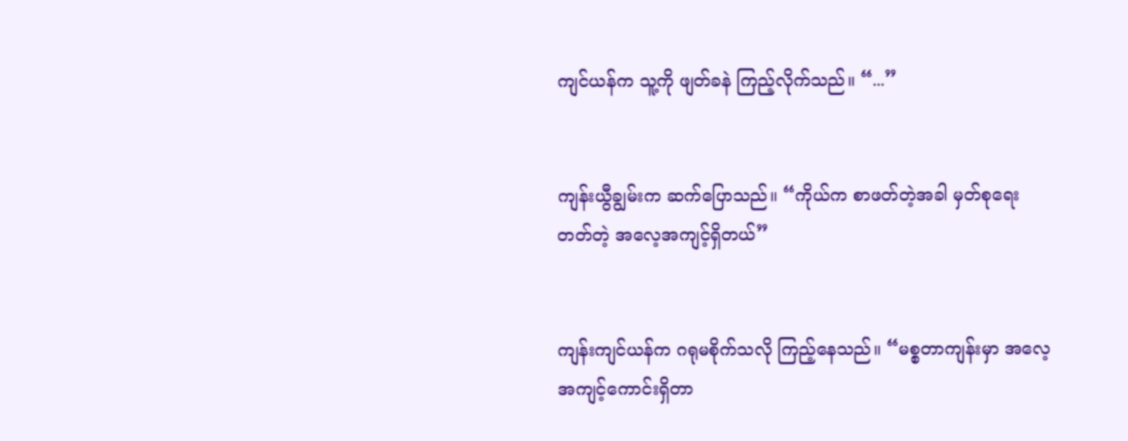ကျင်ယန်က သူ့ကို ဖျတ်ခနဲ ကြည့်လိုက်သည်။ “...”


ကျန်းယွီချွမ်းက ဆက်ပြောသည်။ “ကိုယ်က စာဖတ်တဲ့အခါ မှတ်စုရေးတတ်တဲ့ အလေ့အကျင့်ရှိတယ်”


ကျန်းကျင်ယန်က ဂရုမစိုက်သလို ကြည့်နေသည်။ “မစ္စတာကျန်းမှာ အလေ့အကျင့်ကောင်းရှိတာ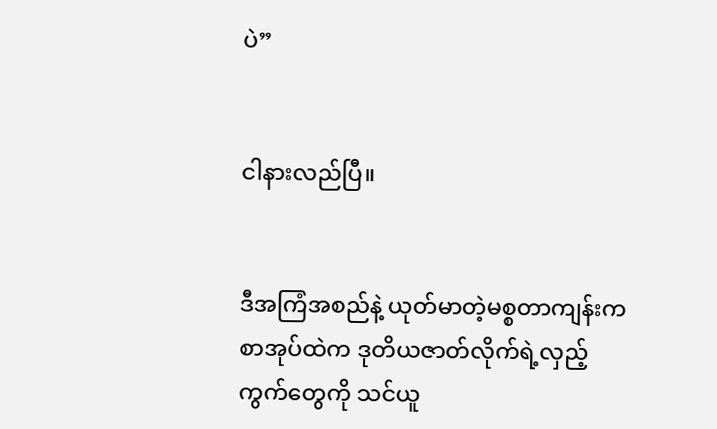ပဲ”


ငါနားလည်ပြီ။


ဒီအကြံအစည်နဲ့ ယုတ်မာတဲ့မစ္စတာကျန်းက စာအုပ်ထဲက ဒုတိယဇာတ်လိုက်ရဲ့လှည့်ကွက်တွေကို သင်ယူ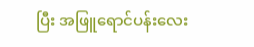ပြီး အဖြူရောင်‌ပန်းလေး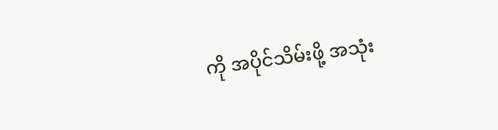ကို အပိုင်သိမ်းဖို့ အသုံး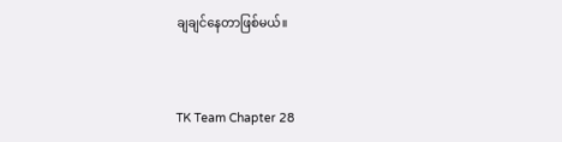ချချင်နေတာဖြစ်မယ်။


TK Team Chapter 28